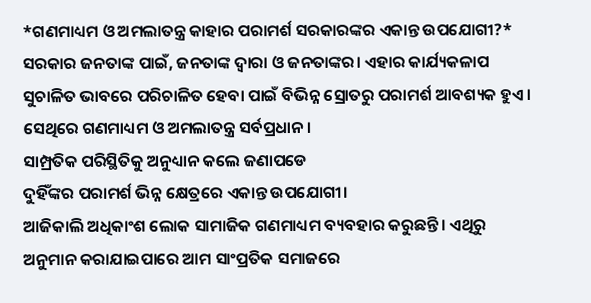*ଗଣମାଧ୍ୟମ ଓ ଅମଲାତନ୍ତ୍ର କାହାର ପରାମର୍ଶ ସରକାରଙ୍କର ଏକାନ୍ତ ଉପଯୋଗୀ?*
ସରକାର ଜନତାଙ୍କ ପାଇଁ, ଜନତାଙ୍କ ଦ୍ୱାରା ଓ ଜନତାଙ୍କର। ଏହାର କାର୍ଯ୍ୟକଳାପ ସୁଚାଳିତ ଭାବରେ ପରିଚାଳିତ ହେବା ପାଇଁ ବିଭିନ୍ନ ସ୍ରୋତରୁ ପରାମର୍ଶ ଆବଶ୍ୟକ ହୁଏ। ସେଥିରେ ଗଣମାଧ୍ୟମ ଓ ଅମଲାତନ୍ତ୍ର ସର୍ବପ୍ରଧାନ।
ସାମ୍ପ୍ରତିକ ପରିସ୍ଥିତିକୁ ଅନୁଧ୍ୟାନ କଲେ ଜଣାପଡେ
ଦୁହିଁଙ୍କର ପରାମର୍ଶ ଭିନ୍ନ କ୍ଷେତ୍ରରେ ଏକାନ୍ତ ଉପଯୋଗୀ।
ଆଜିକାଲି ଅଧିକାଂଶ ଲୋକ ସାମାଜିକ ଗଣମାଧ୍ୟମ ବ୍ୟବହାର କରୁଛନ୍ତି। ଏଥିରୁ ଅନୁମାନ କରାଯାଇପାରେ ଆମ ସାଂପ୍ରତିକ ସମାଜରେ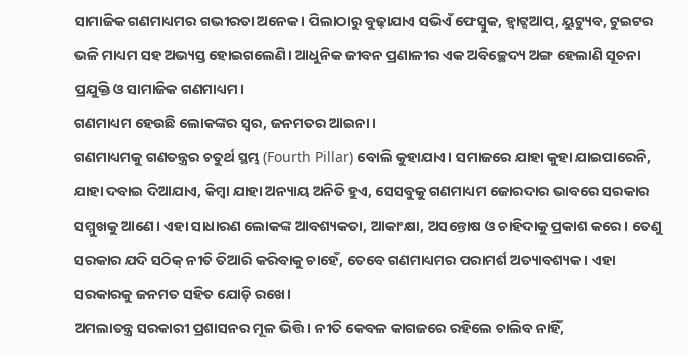ସାମାଜିକ ଗଣମାଧ୍ୟମର ଗଭୀରତା ଅନେକ। ପିଲାଠାରୁ ବୁଢ଼ାଯାଏ ସଭିଏଁ ଫେସ୍ବୁକ, ହ୍ୱାଟ୍ସଆପ୍, ୟୁଟ୍ୟୁବ, ଟୁଇଟର ଭଳି ମାଧ୍ୟମ ସହ ଅଭ୍ୟସ୍ତ ହୋଇଗଲେଣି। ଆଧୁନିକ ଜୀବନ ପ୍ରଣାଳୀର ଏକ ଅବିଚ୍ଛେଦ୍ୟ ଅଙ୍ଗ ହେଲାଣି ସୂଚନା ପ୍ରଯୁକ୍ତି ଓ ସାମାଜିକ ଗଣମାଧ୍ୟମ।
ଗଣମାଧ୍ୟମ ହେଉଛି ଲୋକଙ୍କର ସ୍ବର, ଜନମତର ଆଇନା।
ଗଣମାଧ୍ୟମକୁ ଗଣତନ୍ତ୍ରର ଚତୁର୍ଥ ସ୍ଥମ୍ଭ (Fourth Pillar) ବୋଲି କୁହାଯାଏ। ସମାଜରେ ଯାହା କୁହା ଯାଇପାରେନି, ଯାହା ଦବାଇ ଦିଆଯାଏ, କିମ୍ବା ଯାହା ଅନ୍ୟାୟ ଅନିତି ହୁଏ, ସେସବୁକୁ ଗଣମାଧ୍ୟମ ଜୋରଦାର ଭାବରେ ସରକାର ସମ୍ମୁଖକୁ ଆଣେ। ଏହା ସାଧାରଣ ଲୋକଙ୍କ ଆବଶ୍ୟକତା, ଆକାଂକ୍ଷା, ଅସନ୍ତୋଷ ଓ ଚାହିଦାକୁ ପ୍ରକାଶ କରେ। ତେଣୁ ସରକାର ଯଦି ସଠିକ୍ ନୀତି ତିଆରି କରିବାକୁ ଚାହେଁ, ତେବେ ଗଣମାଧ୍ୟମର ପରାମର୍ଶ ଅତ୍ୟାବଶ୍ୟକ। ଏହା ସରକାରକୁ ଜନମତ ସହିତ ଯୋଡ଼ି ରଖେ।
ଅମଲାତନ୍ତ୍ର ସରକାରୀ ପ୍ରଶାସନର ମୂଳ ଭିତ୍ତି। ନୀତି କେବଳ କାଗଜରେ ରହିଲେ ଚାଲିବ ନାହିଁ,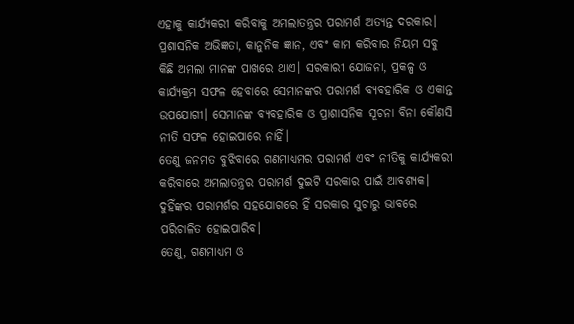ଏହାକୁ କାର୍ଯ୍ୟକରୀ କରିବାକୁ ଅମଲାତନ୍ତ୍ରର ପରାମର୍ଶ ଅତ୍ୟନ୍ତ ଦରକାର। ପ୍ରଶାସନିକ ଅଭିଜ୍ଞତା, କାନୁନିକ ଜ୍ଞାନ, ଏବଂ କାମ କରିବାର ନିୟମ ସବୁ କିଛି ଅମଲା ମାନଙ୍କ ପାଖରେ ଥାଏ। ସରକାରୀ ଯୋଜନା, ପ୍ରକଳ୍ପ ଓ କାର୍ଯ୍ୟକ୍ରମ ସଫଳ ହେବାରେ ସେମାନଙ୍କର ପରାମର୍ଶ ବ୍ୟବହାରିକ ଓ ଏକାନ୍ତ ଉପଯୋଗୀ। ସେମାନଙ୍କ ବ୍ୟବହାରିକ ଓ ପ୍ରାଶାସନିକ ସୂଚନା ବିନା କୌଣସି ନୀତି ସଫଳ ହୋଇପାରେ ନାହିଁ।
ତେଣୁ ଜନମତ ବୁଝିବାରେ ଗଣମାଧ୍ୟମର ପରାମର୍ଶ ଏବଂ ନୀତିକୁ କାର୍ଯ୍ୟକରୀ କରିବାରେ ଅମଲାତନ୍ତ୍ରର ପରାମର୍ଶ ଦୁଇଟି ସରକାର ପାଇଁ ଆବଶ୍ୟକ।
ଦୁହିଁଙ୍କର ପରାମର୍ଶର ସହଯୋଗରେ ହିଁ ସରକାର ସୁଚାରୁ ଭାବରେ ପରିଚାଳିତ ହୋଇପାରିବ।
ତେଣୁ, ଗଣମାଧ୍ୟମ ଓ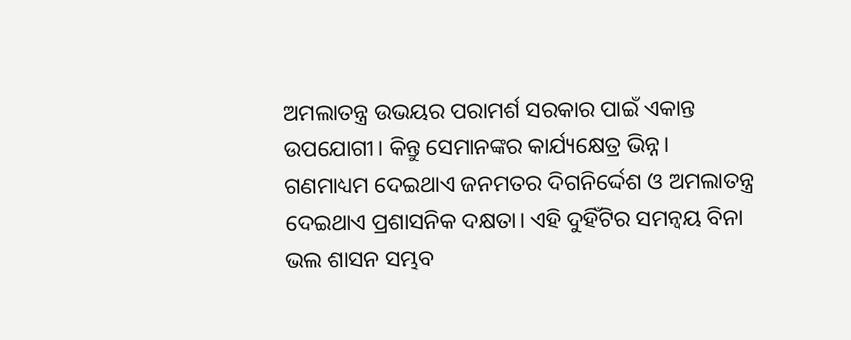ଅମଲାତନ୍ତ୍ର ଉଭୟର ପରାମର୍ଶ ସରକାର ପାଇଁ ଏକାନ୍ତ ଉପଯୋଗୀ। କିନ୍ତୁ ସେମାନଙ୍କର କାର୍ଯ୍ୟକ୍ଷେତ୍ର ଭିନ୍ନ। ଗଣମାଧ୍ୟମ ଦେଇଥାଏ ଜନମତର ଦିଗନିର୍ଦ୍ଦେଶ ଓ ଅମଲାତନ୍ତ୍ର ଦେଇଥାଏ ପ୍ରଶାସନିକ ଦକ୍ଷତା। ଏହି ଦୁହିଁଟିର ସମନ୍ୱୟ ବିନା ଭଲ ଶାସନ ସମ୍ଭବ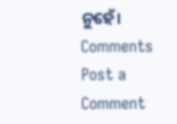ନୁହେଁ।
Comments
Post a Comment